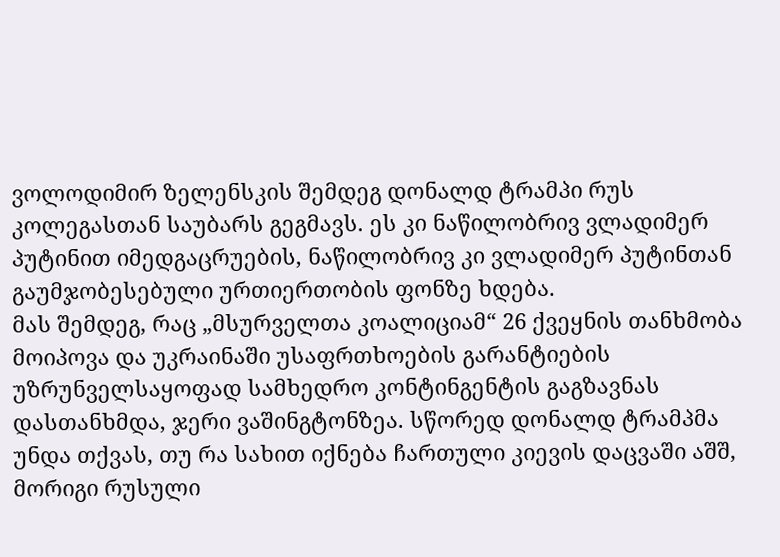ვოლოდიმირ ზელენსკის შემდეგ დონალდ ტრამპი რუს კოლეგასთან საუბარს გეგმავს. ეს კი ნაწილობრივ ვლადიმერ პუტინით იმედგაცრუების, ნაწილობრივ კი ვლადიმერ პუტინთან გაუმჯობესებული ურთიერთობის ფონზე ხდება.
მას შემდეგ, რაც „მსურველთა კოალიციამ“ 26 ქვეყნის თანხმობა მოიპოვა და უკრაინაში უსაფრთხოების გარანტიების უზრუნველსაყოფად სამხედრო კონტინგენტის გაგზავნას დასთანხმდა, ჯერი ვაშინგტონზეა. სწორედ დონალდ ტრამპმა უნდა თქვას, თუ რა სახით იქნება ჩართული კიევის დაცვაში აშშ, მორიგი რუსული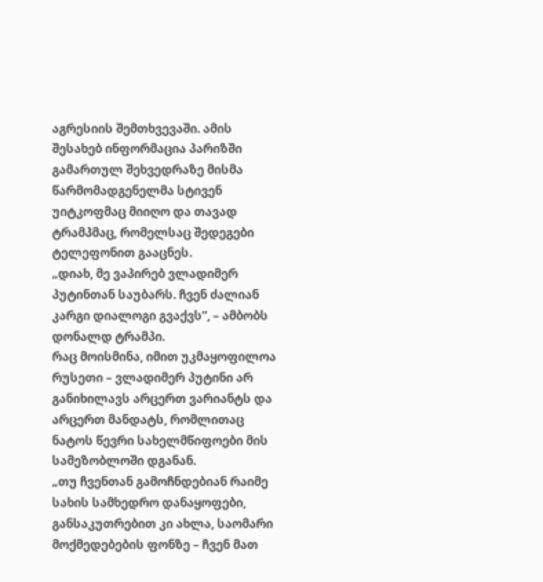აგრესიის შემთხვევაში. ამის შესახებ ინფორმაცია პარიზში გამართულ შეხვედრაზე მისმა წარმომადგენელმა სტივენ უიტკოფმაც მიიღო და თავად ტრამპმაც, რომელსაც შედეგები ტელეფონით გააცნეს.
„დიახ, მე ვაპირებ ვლადიმერ პუტინთან საუბარს. ჩვენ ძალიან კარგი დიალოგი გვაქვს”, – ამბობს დონალდ ტრამპი.
რაც მოისმინა, იმით უკმაყოფილოა რუსეთი – ვლადიმერ პუტინი არ განიხილავს არცერთ ვარიანტს და არცერთ მანდატს, რომლითაც ნატოს წევრი სახელმწიფოები მის სამეზობლოში დგანან.
„თუ ჩვენთან გამოჩნდებიან რაიმე სახის სამხედრო დანაყოფები, განსაკუთრებით კი ახლა, საომარი მოქმედებების ფონზე – ჩვენ მათ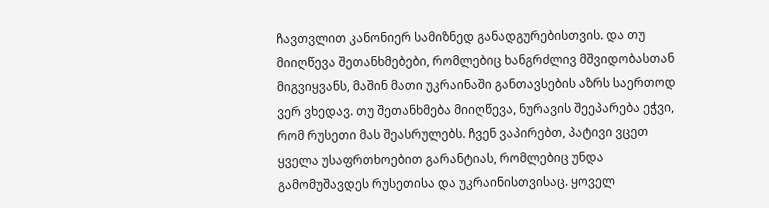ჩავთვლით კანონიერ სამიზნედ განადგურებისთვის. და თუ მიიღწევა შეთანხმებები, რომლებიც ხანგრძლივ მშვიდობასთან მიგვიყვანს, მაშინ მათი უკრაინაში განთავსების აზრს საერთოდ ვერ ვხედავ. თუ შეთანხმება მიიღწევა, ნურავის შეეპარება ეჭვი, რომ რუსეთი მას შეასრულებს. ჩვენ ვაპირებთ, პატივი ვცეთ ყველა უსაფრთხოებით გარანტიას, რომლებიც უნდა გამომუშავდეს რუსეთისა და უკრაინისთვისაც. ყოველ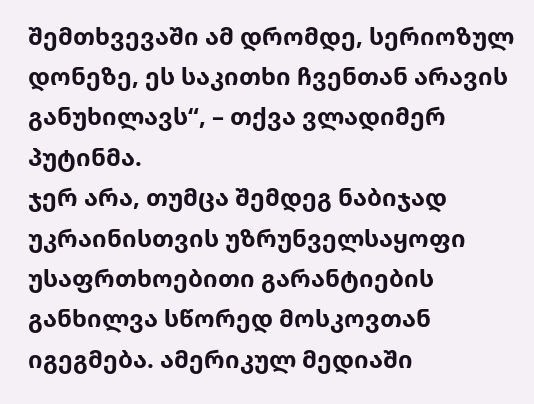შემთხვევაში ამ დრომდე, სერიოზულ დონეზე, ეს საკითხი ჩვენთან არავის განუხილავს“, – თქვა ვლადიმერ პუტინმა.
ჯერ არა, თუმცა შემდეგ ნაბიჯად უკრაინისთვის უზრუნველსაყოფი უსაფრთხოებითი გარანტიების განხილვა სწორედ მოსკოვთან იგეგმება. ამერიკულ მედიაში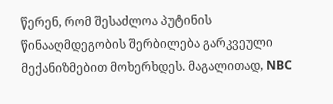წერენ, რომ შესაძლოა პუტინის წინააღმდეგობის შერბილება გარკვეული მექანიზმებით მოხერხდეს. მაგალითად, NBC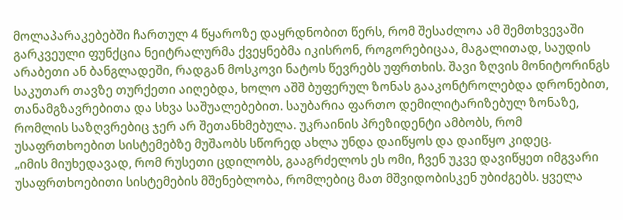მოლაპარაკებებში ჩართულ 4 წყაროზე დაყრდნობით წერს, რომ შესაძლოა ამ შემთხვევაში გარკვეული ფუნქცია ნეიტრალურმა ქვეყნებმა იკისრონ, როგორებიცაა, მაგალითად, საუდის არაბეთი ან ბანგლადეში, რადგან მოსკოვი ნატოს წევრებს უფრთხის. შავი ზღვის მონიტორინგს საკუთარ თავზე თურქეთი აიღებდა, ხოლო აშშ ბუფერულ ზონას გააკონტროლებდა დრონებით, თანამგზავრებითა და სხვა საშუალებებით. საუბარია ფართო დემილიტარიზებულ ზონაზე, რომლის საზღვრებიც ჯერ არ შეთანხმებულა. უკრაინის პრეზიდენტი ამბობს, რომ უსაფრთხოებით სისტემებზე მუშაობს სწორედ ახლა უნდა დაიწყოს და დაიწყო კიდეც.
„იმის მიუხედავად, რომ რუსეთი ცდილობს, გააგრძელოს ეს ომი, ჩვენ უკვე დავიწყეთ იმგვარი უსაფრთხოებითი სისტემების მშენებლობა, რომლებიც მათ მშვიდობისკენ უბიძგებს. ყველა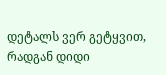დეტალს ვერ გეტყვით, რადგან დიდი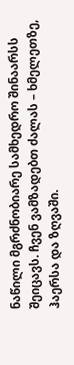ნაწილი მგრძნობიარე სამხედრო შინაარსს შეიცავს. ჩვენ ვამზადებთ ძალას – ხმელეთზე, ჰაერსა და ზღვაში.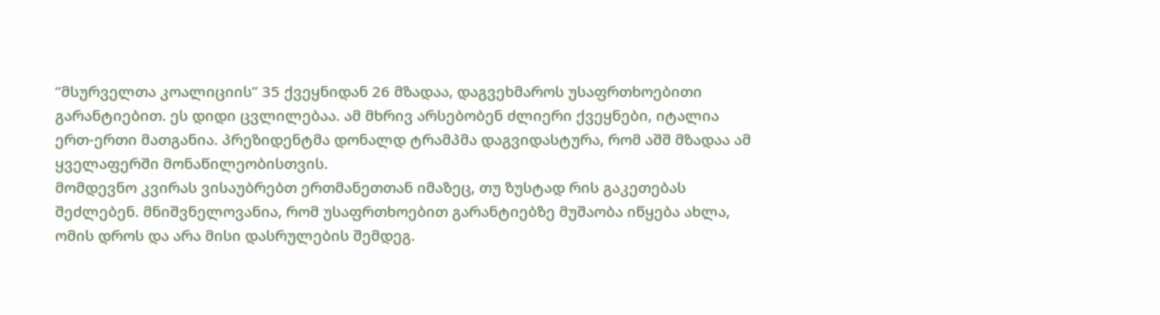“მსურველთა კოალიციის” 35 ქვეყნიდან 26 მზადაა, დაგვეხმაროს უსაფრთხოებითი გარანტიებით. ეს დიდი ცვლილებაა. ამ მხრივ არსებობენ ძლიერი ქვეყნები, იტალია ერთ-ერთი მათგანია. პრეზიდენტმა დონალდ ტრამპმა დაგვიდასტურა, რომ აშშ მზადაა ამ ყველაფერში მონაწილეობისთვის.
მომდევნო კვირას ვისაუბრებთ ერთმანეთთან იმაზეც, თუ ზუსტად რის გაკეთებას შეძლებენ. მნიშვნელოვანია, რომ უსაფრთხოებით გარანტიებზე მუშაობა იწყება ახლა, ომის დროს და არა მისი დასრულების შემდეგ.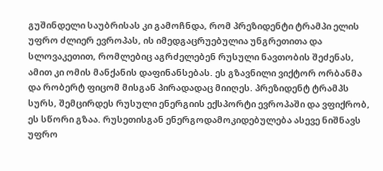გუშინდელი საუბრისას კი გამოჩნდა, რომ პრეზიდენტი ტრამპი ელის უფრო ძლიერ ევროპას, ის იმედგაცრუებულია უნგრეთითა და სლოვაკეთით, რომლებიც აგრძელებენ რუსული ნავთობის შეძენას, ამით კი ომის მანქანის დაფინანსებას. ეს გზავნილი ვიქტორ ორბანმა და რობერტ ფიცომ მისგან პირადადაც მიიღეს. პრეზიდენტ ტრამპს სურს, შემცირდეს რუსული ენერგიის ექსპორტი ევროპაში და ვფიქრობ, ეს სწორი გზაა. რუსეთისგან ენერგოდამოკიდებულება ასევე ნიშნავს უფრო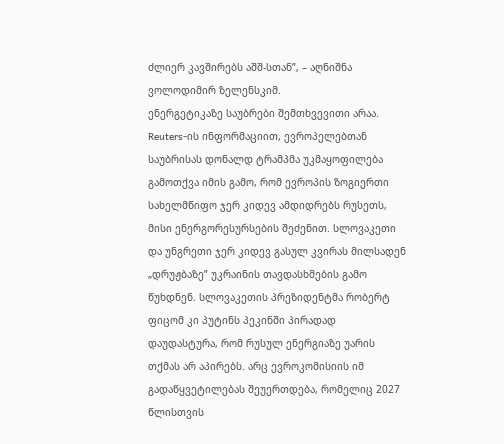ძლიერ კავშირებს აშშ-სთან”, – აღნიშნა ვოლოდიმირ ზელენსკიმ.
ენერგეტიკაზე საუბრები შემთხვევითი არაა. Reuters-ის ინფორმაციით, ევროპელებთან საუბრისას დონალდ ტრამპმა უკმაყოფილება გამოთქვა იმის გამო, რომ ევროპის ზოგიერთი სახელმწიფო ჯერ კიდევ ამდიდრებს რუსეთს, მისი ენერგორესურსების შეძენით. სლოვაკეთი და უნგრეთი ჯერ კიდევ გასულ კვირას მილსადენ „დრუჟბაზე” უკრაინის თავდასხმების გამო წუხდნენ. სლოვაკეთის პრეზიდენტმა რობერტ ფიცომ კი პუტინს პეკინში პირადად დაუდასტურა, რომ რუსულ ენერგიაზე უარის თქმას არ აპირებს. არც ევროკომისიის იმ გადაწყვეტილებას შეუერთდება, რომელიც 2027 წლისთვის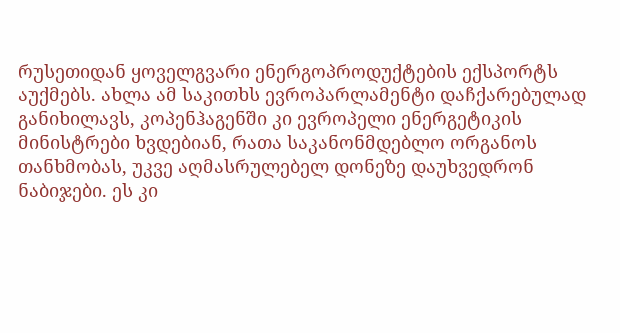რუსეთიდან ყოველგვარი ენერგოპროდუქტების ექსპორტს აუქმებს. ახლა ამ საკითხს ევროპარლამენტი დაჩქარებულად განიხილავს, კოპენჰაგენში კი ევროპელი ენერგეტიკის მინისტრები ხვდებიან, რათა საკანონმდებლო ორგანოს თანხმობას, უკვე აღმასრულებელ დონეზე დაუხვედრონ ნაბიჯები. ეს კი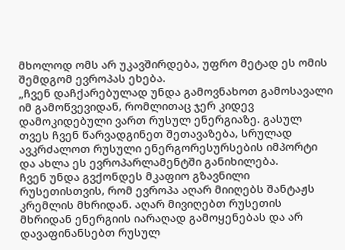მხოლოდ ომს არ უკავშირდება, უფრო მეტად ეს ომის შემდგომ ევროპას ეხება.
„ჩვენ დაჩქარებულად უნდა გამოვნახოთ გამოსავალი იმ გამოწვევიდან, რომლითაც ჯერ კიდევ დამოკიდებული ვართ რუსულ ენერგიაზე. გასულ თვეს ჩვენ წარვადგინეთ შეთავაზება, სრულად ავკრძალოთ რუსული ენერგორესურსების იმპორტი და ახლა ეს ევროპარლამენტში განიხილება.
ჩვენ უნდა გვქონდეს მკაფიო გზავნილი რუსეთისთვის, რომ ევროპა აღარ მიიღებს შანტაჟს კრემლის მხრიდან. აღარ მივიღებთ რუსეთის მხრიდან ენერგიის იარაღად გამოყენებას და არ დავაფინანსებთ რუსულ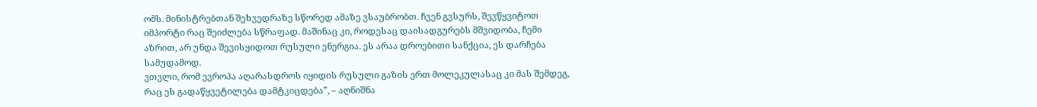ომს. მინისტრებთან შეხვედრაზე სწორედ ამაზე ვსაუბრობთ. ჩვენ გვსურს, შევწყვიტოთ იმპორტი რაც შეიძლება სწრაფად. მაშინაც კი, როდესაც დაისადგურებს მშვიდობა, ჩემი აზრით, არ უნდა შევისყიდოთ რუსული ენერგია. ეს არაა დროებითი სანქცია, ეს დარჩება სამუდამოდ.
ვთვლი, რომ ევროპა აღარასდროს იყიდის რუსული გაზის ერთ მოლეკულასაც კი მას შემდეგ, რაც ეს გადაწყვეტილება დამტკიცდება”, – აღნიშნა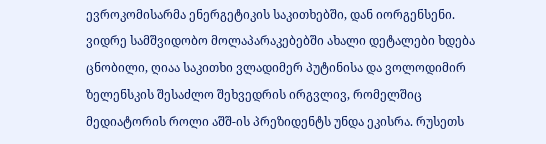ევროკომისარმა ენერგეტიკის საკითხებში, დან იორგენსენი.
ვიდრე სამშვიდობო მოლაპარაკებებში ახალი დეტალები ხდება ცნობილი, ღიაა საკითხი ვლადიმერ პუტინისა და ვოლოდიმირ ზელენსკის შესაძლო შეხვედრის ირგვლივ, რომელშიც მედიატორის როლი აშშ-ის პრეზიდენტს უნდა ეკისრა. რუსეთს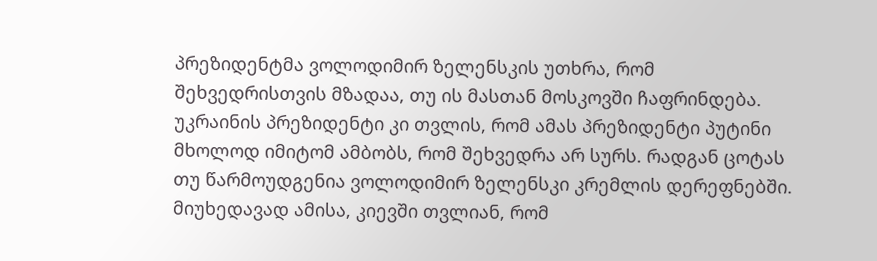პრეზიდენტმა ვოლოდიმირ ზელენსკის უთხრა, რომ შეხვედრისთვის მზადაა, თუ ის მასთან მოსკოვში ჩაფრინდება. უკრაინის პრეზიდენტი კი თვლის, რომ ამას პრეზიდენტი პუტინი მხოლოდ იმიტომ ამბობს, რომ შეხვედრა არ სურს. რადგან ცოტას თუ წარმოუდგენია ვოლოდიმირ ზელენსკი კრემლის დერეფნებში. მიუხედავად ამისა, კიევში თვლიან, რომ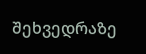შეხვედრაზე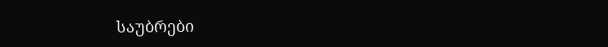საუბრები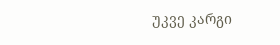უკვე კარგი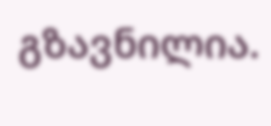გზავნილია.